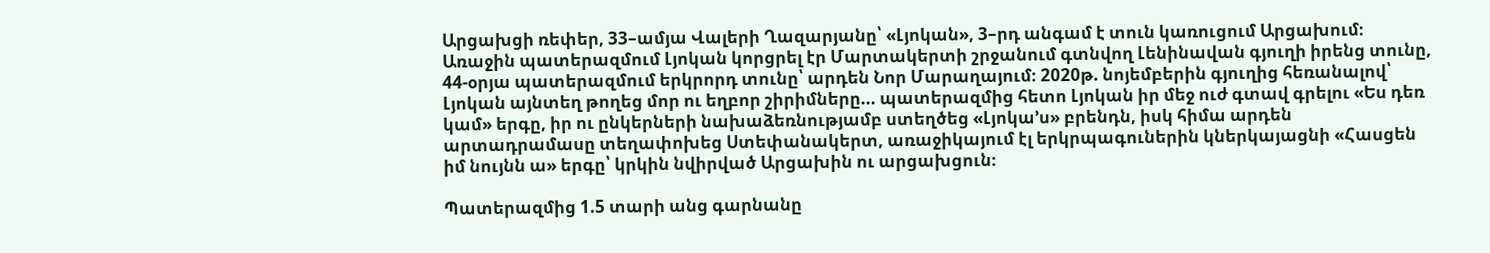Արցախցի ռեփեր, 33–ամյա Վալերի Ղազարյանը՝ «Լյոկան», 3–րդ անգամ է տուն կառուցում Արցախում։ Առաջին պատերազմում Լյոկան կորցրել էր Մարտակերտի շրջանում գտնվող Լենինավան գյուղի իրենց տունը, 44-օրյա պատերազմում երկրորդ տունը՝ արդեն Նոր Մարաղայում։ 2020թ. նոյեմբերին գյուղից հեռանալով՝ Լյոկան այնտեղ թողեց մոր ու եղբոր շիրիմները... պատերազմից հետո Լյոկան իր մեջ ուժ գտավ գրելու «Ես դեռ կամ» երգը, իր ու ընկերների նախաձեռնությամբ ստեղծեց «Լյոկա’ս» բրենդն, իսկ հիմա արդեն արտադրամասը տեղափոխեց Ստեփանակերտ, առաջիկայում էլ երկրպագուներին կներկայացնի «Հասցեն իմ նույնն ա» երգը՝ կրկին նվիրված Արցախին ու արցախցուն։

Պատերազմից 1.5 տարի անց գարնանը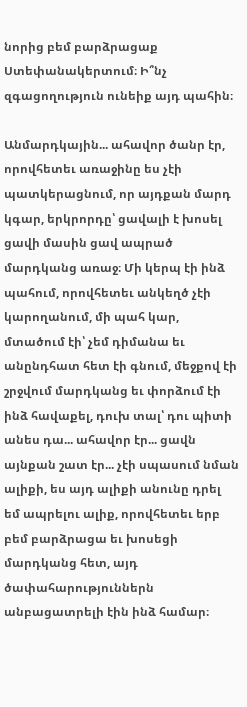նորից բեմ բարձրացաք Ստեփանակերտում։ Ի՞նչ զգացողություն ունեիք այդ պահին։

Անմարդկային... ահավոր ծանր էր, որովհետեւ առաջինը ես չէի պատկերացնում, որ այդքան մարդ կգար, երկրորդը՝ ցավալի է խոսել ցավի մասին ցավ ապրած մարդկանց առաջ։ Մի կերպ էի ինձ պահում, որովհետեւ անկեղծ չէի կարողանում, մի պահ կար, մտածում էի՝ չեմ դիմանա եւ անընդհատ հետ էի գնում, մեջքով էի շրջվում մարդկանց եւ փորձում էի ինձ հավաքել, դուխ տալ՝ դու պիտի անես դա... ահավոր էր... ցավն այնքան շատ էր... չէի սպասում նման ալիքի, ես այդ ալիքի անունը դրել եմ ապրելու ալիք, որովհետեւ երբ բեմ բարձրացա եւ խոսեցի մարդկանց հետ, այդ ծափահարություններն անբացատրելի էին ինձ համար։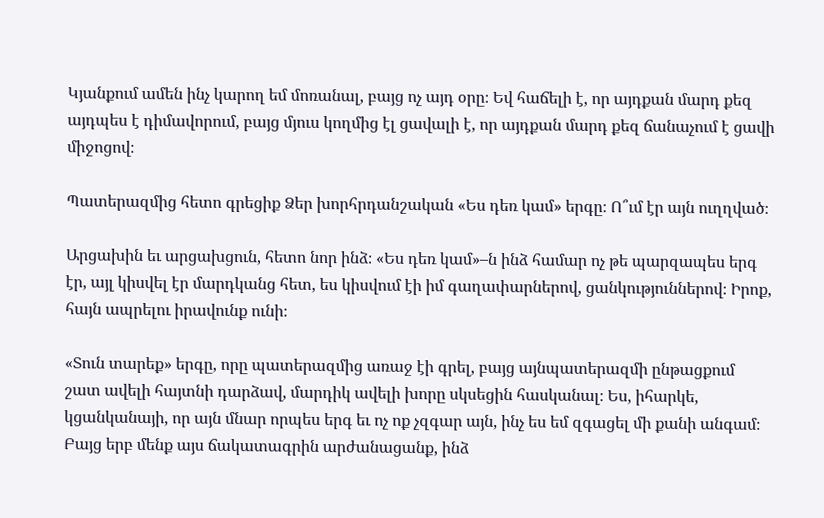Կյանքում ամեն ինչ կարող եմ մոռանալ, բայց ոչ այդ օրը։ Եվ հաճելի է, որ այդքան մարդ քեզ այդպես է դիմավորում, բայց մյուս կողմից էլ ցավալի է, որ այդքան մարդ քեզ ճանաչում է ցավի միջոցով։

Պատերազմից հետո գրեցիք Ձեր խորհրդանշական «Ես դեռ կամ» երգը։ Ո՞ւմ էր այն ուղղված։

Արցախին եւ արցախցուն, հետո նոր ինձ։ «Ես դեռ կամ»–ն ինձ համար ոչ թե պարզապես երգ էր, այլ կիսվել էր մարդկանց հետ, ես կիսվում էի իմ գաղափարներով, ցանկություններով։ Իրոք, հայն ապրելու իրավունք ունի։

«Տուն տարեք» երգը, որը պատերազմից առաջ էի գրել, բայց այնպատերազմի ընթացքում շատ ավելի հայտնի դարձավ, մարդիկ ավելի խորը սկսեցին հասկանալ։ Ես, իհարկե, կցանկանայի, որ այն մնար որպես երգ եւ ոչ ոք չզգար այն, ինչ ես եմ զգացել մի քանի անգամ։ Բայց երբ մենք այս ճակատագրին արժանացանք, ինձ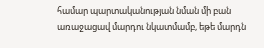համար պարտականության նման մի բան առաջացավ մարդու նկատմամբ, եթե մարդն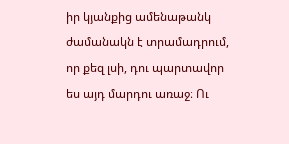իր կյանքից ամենաթանկ ժամանակն է տրամադրում, որ քեզ լսի, դու պարտավոր ես այդ մարդու առաջ։ Ու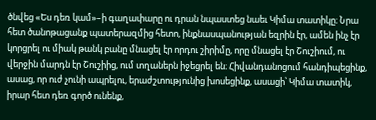ծնվեց «Ես դեռ կամ»–ի գաղափարը ու դրան նպաստեց նաեւ Կիմա տատիկը։ Նրա հետ ծանոթացանք պատերազմից հետո, ինքնասպանության եզրին էր, ամեն ինչ էր կորցրել ու միակ թանկ բանը մնացել էր որդու շիրիմը, որը մնացել էր Շուշիում, ու վերջին մարդն էր Շուշիից, ում տղաներն իջեցրել են։ Հիվանդանոցում հանդիպեցինք, ասաց, որ ուժ չունի ապրելու, երաժշտությունից խոսեցինք, ասացի՝ Կիմա տատիկ, իրար հետ դեռ գործ ունենք,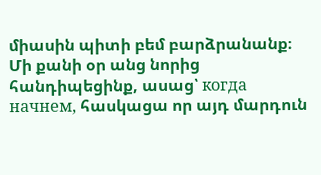միասին պիտի բեմ բարձրանանք։ Մի քանի օր անց նորից հանդիպեցինք, ասաց՝ когда начнем, հասկացա որ այդ մարդուն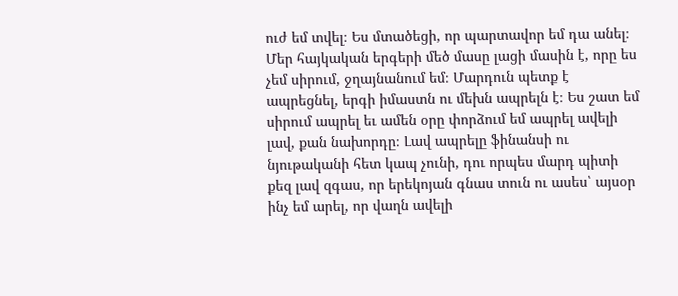ուժ եմ տվել։ Ես մտածեցի, որ պարտավոր եմ դա անել։ Մեր հայկական երգերի մեծ մասը լացի մասին է, որը ես չեմ սիրում, ջղայնանում եմ։ Մարդուն պետք է ապրեցնել, երգի իմաստն ու մեխն ապրելն է։ Ես շատ եմ սիրում ապրել եւ ամեն օրը փորձում եմ ապրել ավելի լավ, քան նախորդը։ Լավ ապրելը ֆինանսի ու նյութականի հետ կապ չունի, դու որպես մարդ պիտի քեզ լավ զգաս, որ երեկոյան գնաս տուն ու ասես՝ այսօր ինչ եմ արել, որ վաղն ավելի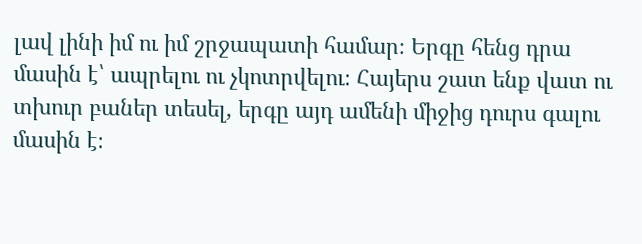լավ լինի իմ ու իմ շրջապատի համար։ Երգը հենց դրա մասին է՝ ապրելու ու չկոտրվելու։ Հայերս շատ ենք վատ ու տխուր բաներ տեսել, երգը այդ ամենի միջից դուրս գալու մասին է։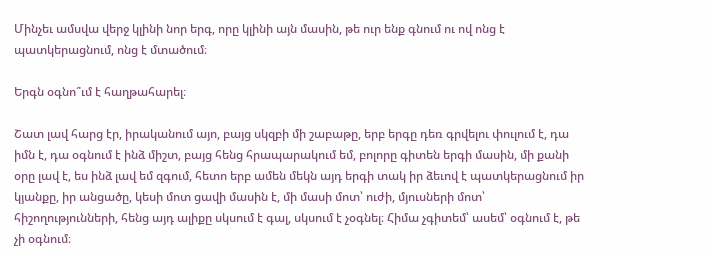Մինչեւ ամսվա վերջ կլինի նոր երգ, որը կլինի այն մասին, թե ուր ենք գնում ու ով ոնց է պատկերացնում, ոնց է մտածում։

Երգն օգնո՞ւմ է հաղթահարել։

Շատ լավ հարց էր, իրականում այո, բայց սկզբի մի շաբաթը, երբ երգը դեռ գրվելու փուլում է, դա իմն է, դա օգնում է ինձ միշտ, բայց հենց հրապարակում եմ, բոլորը գիտեն երգի մասին, մի քանի օրը լավ է, ես ինձ լավ եմ զգում, հետո երբ ամեն մեկն այդ երգի տակ իր ձեւով է պատկերացնում իր կյանքը, իր անցածը, կեսի մոտ ցավի մասին է, մի մասի մոտ՝ ուժի, մյուսների մոտ՝ հիշողությունների, հենց այդ ալիքը սկսում է գալ, սկսում է չօգնել։ Հիմա չգիտեմ՝ ասեմ՝ օգնում է, թե չի օգնում։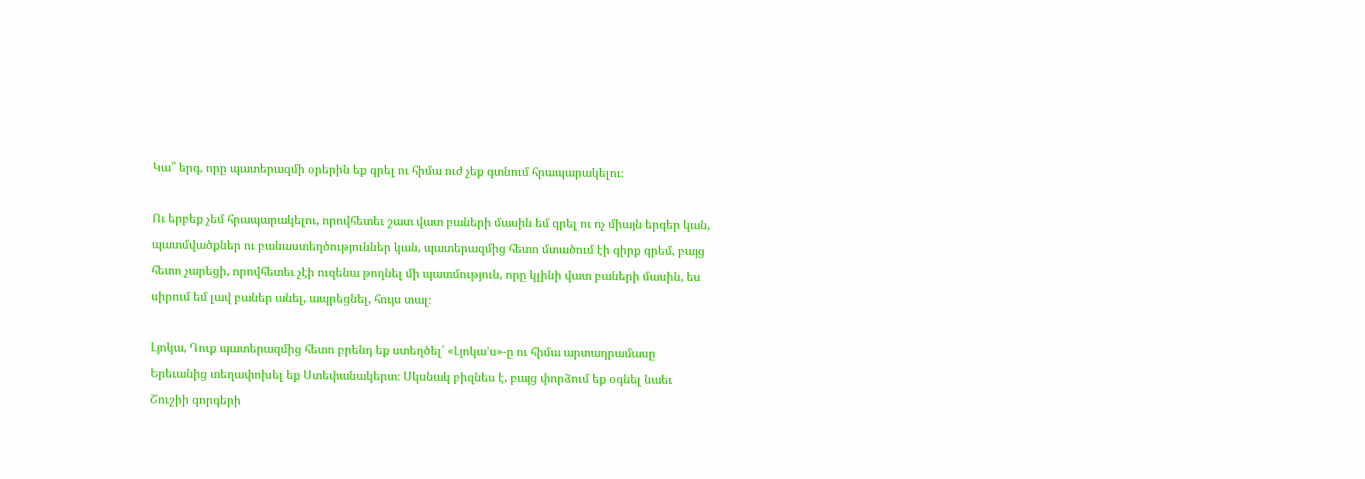Կա՞ երգ, որը պատերազմի օրերին եք գրել ու հիմա ուժ չեք գտնում հրապարակելու։

Ու երբեք չեմ հրապարակելու, որովհետեւ շատ վատ բաների մասին եմ գրել ու ոչ միայն երգեր կան, պատմվածքներ ու բանաստեղծություններ կան, պատերազմից հետո մտածում էի գիրք գրեմ, բայց հետո չարեցի, որովհետեւ չէի ուզենա թողնել մի պատմություն, որը կլինի վատ բաների մասին, ես սիրում եմ լավ բաներ անել, ապրեցնել, հույս տալ։

Լյոկա, Դուք պատերազմից հետո բրենդ եք ստեղծել՝ «Լյոկա’ս»-ը ու հիմա արտադրամասը Երեւանից տեղափոխել եք Ստեփանակերտ։ Սկսնակ բիզնես է, բայց փորձում եք օգնել նաեւ Շուշիի գորգերի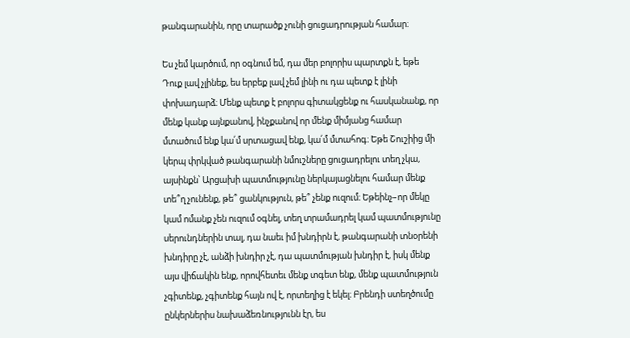թանգարանին, որը տարածք չունի ցուցադրության համար։

Ես չեմ կարծում, որ օգնում եմ, դա մեր բոլորիս պարտքն է, եթե Դուք լավ չլինեք, ես երբեք լավ չեմ լինի ու դա պետք է լինի փոխադարձ։ Մենք պետք է բոլորս գիտակցենք ու հասկանանք, որ մենք կանք այնքանով, ինչքանով որ մենք միմյանց համար մտածում ենք կա՛մ սրտացավ ենք, կա՛մ մտահոգ։ Եթե Շուշիից մի կերպ փրկված թանգարանի նմուշները ցուցադրելու տեղ չկա, այսինքն՝ Արցախի պատմությունը ներկայացնելու համար մենք տե՞ղ չունենք, թե՞ ցանկություն, թե՞ չենք ուզում։ Եթեինչ–որ մեկը կամ ոմանք չեն ուզում օգնել, տեղ տրամադրել կամ պատմությունը սերունդներին տալ, դա նաեւ իմ խնդիրն է, թանգարանի տնօրենի խնդիրը չէ, անձի խնդիր չէ, դա պատմության խնդիր է, իսկ մենք այս վիճակին ենք, որովհետեւ մենք տգետ ենք, մենք պատմություն չգիտենք, չգիտենք հայն ով է, որտեղից է եկել։ Բրենդի ստեղծումը ընկերներիս նախաձեռնությունն էր, ես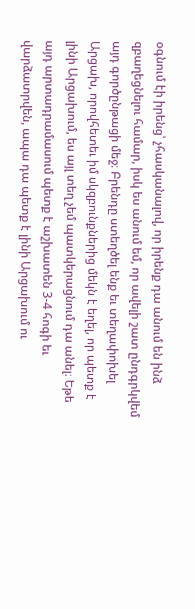օգնում էի իրենց՝ չհասկանալով, որ իրենք դա անում են ինձ զբաղեցնելու համար, իսկ ես անում եմ, որ ավելի շատ ընդգրկվեմ այդ գործընթացի մեջ։ Բրենդը ստեղծել ենք եւ տեղափոխել Արցախ, որովհետեւ իմ սկզբունքներից մեկն է եղել, որ պետք է լինի Արցախում, ես այլ տեղ չեմ պատկերացնում դա անել։ Եթե այդ արտադրամասում պետք է աշխատեն 3-4 հոգի եւ վարձատրվեն, ապա դա պետք է լինի Արցախում ու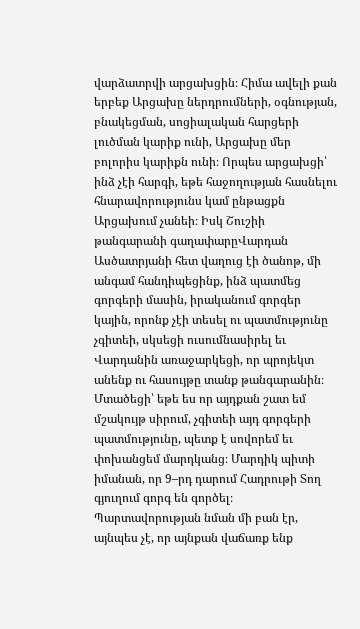վարձատրվի արցախցին։ Հիմա ավելի քան երբեք Արցախը ներդրումների, օգնության, բնակեցման, սոցիալական հարցերի լուծման կարիք ունի, Արցախը մեր բոլորիս կարիքն ունի։ Որպես արցախցի՝ ինձ չէի հարգի, եթե հաջողության հասնելու հնարավորությունս կամ ընթացքն Արցախում չանեի։ Իսկ Շուշիի թանգարանի գաղափարըՎարդան Ասծատրյանի հետ վաղուց էի ծանոթ, մի անգամ հանդիպեցինք, ինձ պատմեց գորգերի մասին, իրականում գորգեր կային, որոնք չէի տեսել ու պատմությունը չգիտեի, սկսեցի ուսումնասիրել եւ Վարդանին առաջարկեցի, որ պրոյեկտ անենք ու հասույթը տանք թանգարանին։ Մտածեցի՝ եթե ես որ այդքան շատ եմ մշակույթ սիրում, չգիտեի այդ գորգերի պատմությունը, պետք է սովորեմ եւ փոխանցեմ մարդկանց։ Մարդիկ պիտի իմանան, որ 9–րդ դարում Հադրութի Տող գյուղում գորգ են գործել։ Պարտավորության նման մի բան էր, այնպես չէ, որ այնքան վաճառք ենք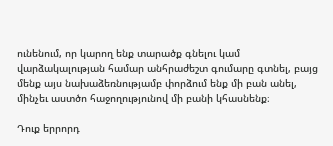ունենում, որ կարող ենք տարածք գնելու կամ վարձակալության համար անհրաժեշտ գումարը գտնել, բայց մենք այս նախաձեռնությամբ փորձում ենք մի բան անել, մինչեւ աստծո հաջողությունով մի բանի կհասնենք։

Դուք երրորդ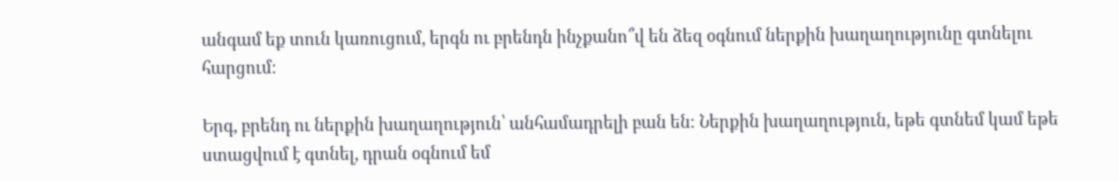անգամ եք տուն կառուցում, երգն ու բրենդն ինչքանո՞վ են ձեզ օգնում ներքին խաղաղությունը գտնելու հարցում։

Երգ, բրենդ ու ներքին խաղաղություն՝ անհամադրելի բան են։ Ներքին խաղաղություն, եթե գտնեմ կամ եթե ստացվում է գտնել, դրան օգնում եմ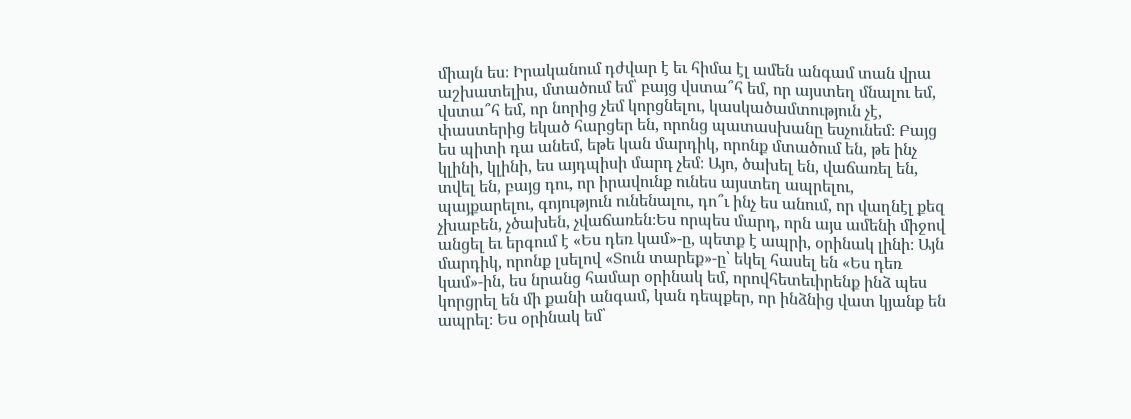միայն ես։ Իրականում դժվար է եւ հիմա էլ ամեն անգամ տան վրա աշխատելիս, մտածում եմ՝ բայց վստա՞հ եմ, որ այստեղ մնալու եմ, վստա՞հ եմ, որ նորից չեմ կորցնելու, կասկածամտություն չէ, փաստերից եկած հարցեր են, որոնց պատասխանը եսչունեմ։ Բայց ես պիտի դա անեմ, եթե կան մարդիկ, որոնք մտածում են, թե ինչ կլինի, կլինի, ես այդպիսի մարդ չեմ։ Այո, ծախել են, վաճառել են, տվել են, բայց դու, որ իրավունք ունես այստեղ ապրելու, պայքարելու, գոյություն ունենալու, դո՞ւ ինչ ես անում, որ վաղնէլ քեզ չխաբեն, չծախեն, չվաճառեն։Ես որպես մարդ, որն այս ամենի միջով անցել եւ երգում է «Ես դեռ կամ»-ը, պետք է ապրի, օրինակ լինի։ Այն մարդիկ, որոնք լսելով «Տուն տարեք»-ը՝ եկել հասել են «Ես դեռ կամ»-ին, ես նրանց համար օրինակ եմ, որովհետեւիրենք ինձ պես կորցրել են մի քանի անգամ, կան դեպքեր, որ ինձնից վատ կյանք են ապրել։ Ես օրինակ եմ՝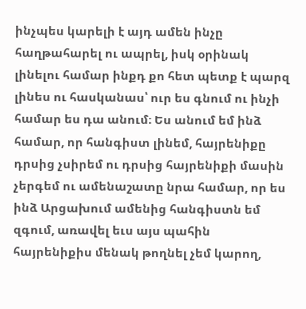ինչպես կարելի է այդ ամեն ինչը հաղթահարել ու ապրել, իսկ օրինակ լինելու համար ինքդ քո հետ պետք է պարզ լինես ու հասկանաս՝ ուր ես գնում ու ինչի համար ես դա անում։ Ես անում եմ ինձ համար, որ հանգիստ լինեմ, հայրենիքը դրսից չսիրեմ ու դրսից հայրենիքի մասին չերգեմ ու ամենաշատը նրա համար, որ ես ինձ Արցախում ամենից հանգիստն եմ զգում, առավել եւս այս պահին հայրենիքիս մենակ թողնել չեմ կարող,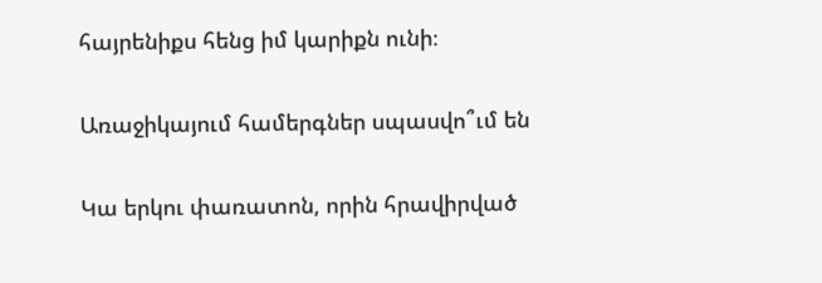հայրենիքս հենց իմ կարիքն ունի։

Առաջիկայում համերգներ սպասվո՞ւմ են

Կա երկու փառատոն, որին հրավիրված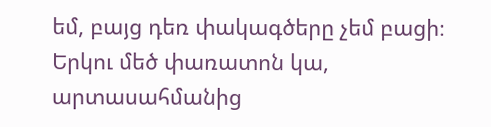եմ, բայց դեռ փակագծերը չեմ բացի։ Երկու մեծ փառատոն կա, արտասահմանից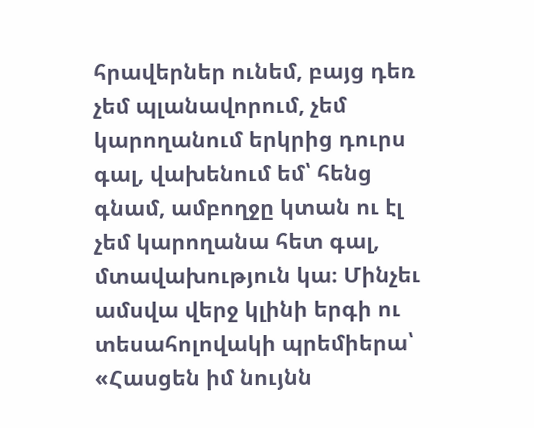հրավերներ ունեմ, բայց դեռ չեմ պլանավորում, չեմ կարողանում երկրից դուրս գալ, վախենում եմ՝ հենց գնամ, ամբողջը կտան ու էլ չեմ կարողանա հետ գալ, մտավախություն կա։ Մինչեւ ամսվա վերջ կլինի երգի ու տեսահոլովակի պրեմիերա՝ «Հասցեն իմ նույնն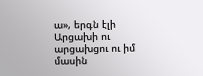ա», երգն էլի Արցախի ու արցախցու ու իմ մասին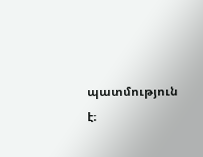պատմություն է։